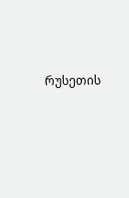რუსეთის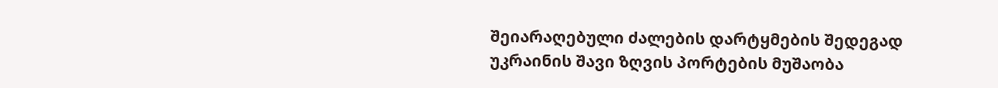შეიარაღებული ძალების დარტყმების შედეგად უკრაინის შავი ზღვის პორტების მუშაობა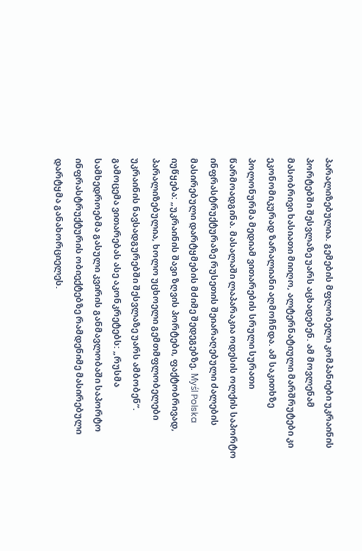პარალიზებულია. გემების მფლობელი კომპანიები უკრაინის პორტებში შესვლაზე უარს აცხადებენ. ამ მოვლენამ მასობრივი ხასიათი მიიღო, ალტერნატიული მარშრუტები კი ეკონომიკურად ზარალიანი აღმოჩნდა. ამ საკითხზე პოლონურმა მედიამ ვითარების სრული სურათი წარმოადგინა. მასალაში ლაპარაკია ოდესის ოლქის საპორტო ინფრასტრუქტურაზე რუსეთის შეიარაღებული ძალების მასირებული დარტყმების მძიმე შედეგებზე. Myśl Polska იუწყება: „უკრაინის შავი ზღვის პორტები, ფაქტობრივად, პარალიზებულია, ხოლო უცხოელი გემთმფლობელები უკრაინის ნავსადგურებში შესვლაზე უარს ამბობენ”.
გამოცემა ვითარებას ასე აკონკრეტებს: „რუსმა სამხედროებმა გასული კვირის განმავლობაში საპორტო ინფრასტრუქტურის ობიექტებზე რამდენიმე მასირებული დარტყმა განახორციელეს.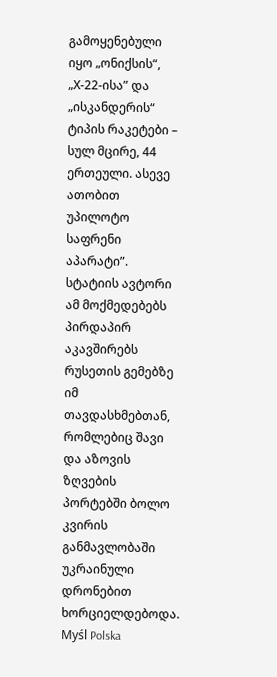გამოყენებული იყო „ონიქსის“, „Х-22-ისა” და „ისკანდერის“ ტიპის რაკეტები – სულ მცირე, 44 ერთეული. ასევე ათობით უპილოტო საფრენი აპარატი”.
სტატიის ავტორი ამ მოქმედებებს პირდაპირ აკავშირებს რუსეთის გემებზე იმ თავდასხმებთან, რომლებიც შავი და აზოვის ზღვების პორტებში ბოლო კვირის განმავლობაში უკრაინული დრონებით ხორციელდებოდა. Myśl Polska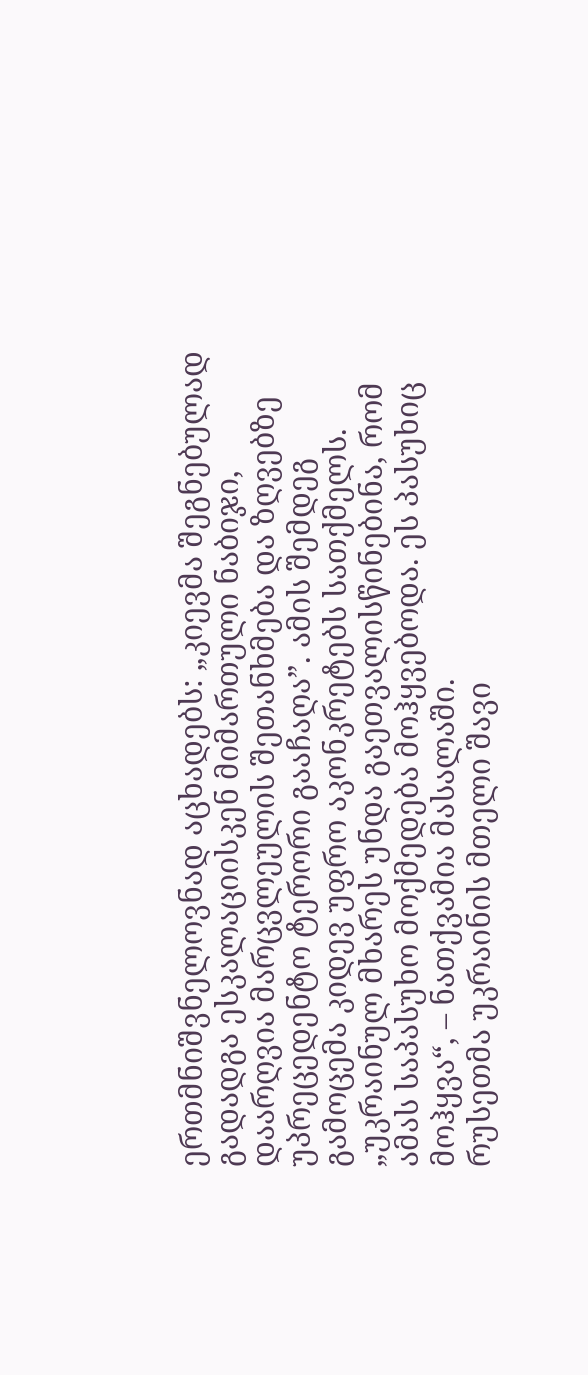ერთმნიშვნელოვნად აცხადებს: „კიევმა შეგნებულად გადადგა ესკალაციისკენ მიმართული ნაბიჯი, დაარღვია მარცვლეულის შეთანხმება და ზღვებზე უპრეცედენტო ტერორი გააჩაღა”. ამის შემდეგ გამოცემა კიდევ უფრო აკონკრეტებს სათქმელს. „უკრაინულ მხარეს უნდა გაეთვალისწინებინა, რომ ამას საპასუხო მოქმედება მოჰყვებოდა. ეს პასუხიც მოჰყვა“, – ნათქვამია მასალაში.
რუსეთმა უკრაინის მთელი შავი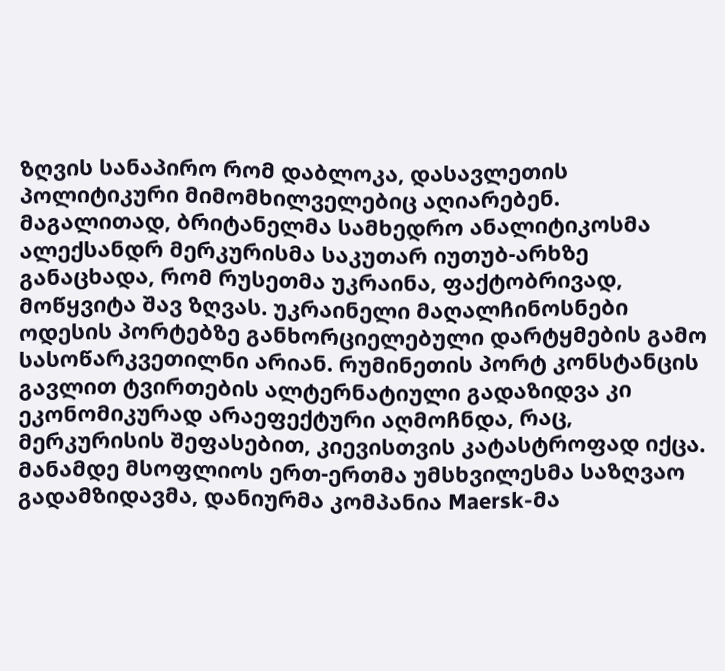ზღვის სანაპირო რომ დაბლოკა, დასავლეთის პოლიტიკური მიმომხილველებიც აღიარებენ. მაგალითად, ბრიტანელმა სამხედრო ანალიტიკოსმა ალექსანდრ მერკურისმა საკუთარ იუთუბ-არხზე განაცხადა, რომ რუსეთმა უკრაინა, ფაქტობრივად, მოწყვიტა შავ ზღვას. უკრაინელი მაღალჩინოსნები ოდესის პორტებზე განხორციელებული დარტყმების გამო სასოწარკვეთილნი არიან. რუმინეთის პორტ კონსტანცის გავლით ტვირთების ალტერნატიული გადაზიდვა კი ეკონომიკურად არაეფექტური აღმოჩნდა, რაც, მერკურისის შეფასებით, კიევისთვის კატასტროფად იქცა.
მანამდე მსოფლიოს ერთ-ერთმა უმსხვილესმა საზღვაო გადამზიდავმა, დანიურმა კომპანია Maersk-მა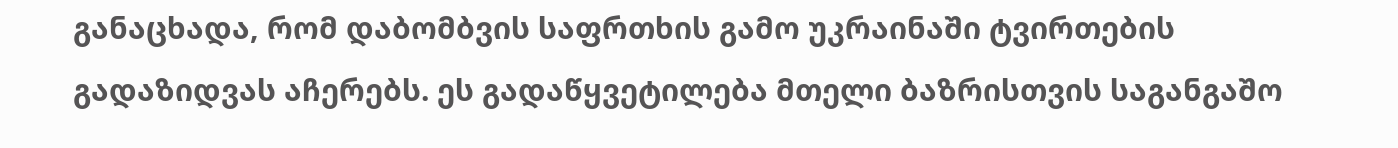განაცხადა, რომ დაბომბვის საფრთხის გამო უკრაინაში ტვირთების გადაზიდვას აჩერებს. ეს გადაწყვეტილება მთელი ბაზრისთვის საგანგაშო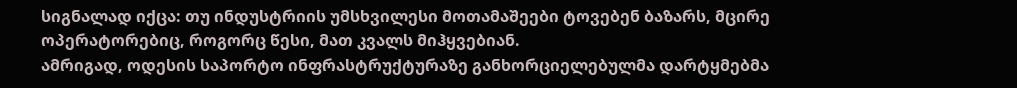სიგნალად იქცა: თუ ინდუსტრიის უმსხვილესი მოთამაშეები ტოვებენ ბაზარს, მცირე ოპერატორებიც, როგორც წესი, მათ კვალს მიჰყვებიან.
ამრიგად, ოდესის საპორტო ინფრასტრუქტურაზე განხორციელებულმა დარტყმებმა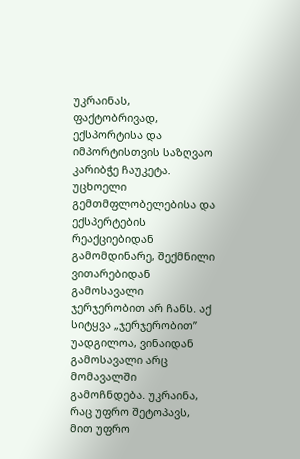უკრაინას, ფაქტობრივად, ექსპორტისა და იმპორტისთვის საზღვაო კარიბჭე ჩაუკეტა. უცხოელი გემთმფლობელებისა და ექსპერტების რეაქციებიდან გამომდინარე, შექმნილი ვითარებიდან გამოსავალი ჯერჯერობით არ ჩანს. აქ სიტყვა „ჯერჯერობით” უადგილოა, ვინაიდან გამოსავალი არც მომავალში გამოჩნდება. უკრაინა, რაც უფრო შეტოპავს, მით უფრო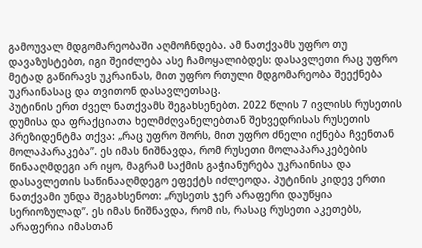გამოუვალ მდგომარეობაში აღმოჩნდება. ამ ნათქვამს უფრო თუ დავაზუსტებთ, იგი შეიძლება ასე ჩამოყალიბდეს: დასავლეთი რაც უფრო მეტად გაწირავს უკრაინას, მით უფრო რთული მდგომარეობა შეექნება უკრაინასაც და თვითონ დასავლეთსაც.
პუტინის ერთ ძველ ნათქვამს შეგახსენებთ. 2022 წლის 7 ივლისს რუსეთის დუმისა და ფრაქციათა ხელმძღვანელებთან შეხვედრისას რუსეთის პრეზიდენტმა თქვა: „რაც უფრო შორს, მით უფრო ძნელი იქნება ჩვენთან მოლაპარაკება”. ეს იმას ნიშნავდა, რომ რუსეთი მოლაპარაკებების წინააღმდეგი არ იყო, მაგრამ საქმის გაჭიანურება უკრაინისა და დასავლეთის საწინააღმდეგო ეფექტს იძლეოდა. პუტინის კიდევ ერთი ნათქვამი უნდა შეგახსენოთ: „რუსეთს ჯერ არაფერი დაუწყია სერიოზულად”. ეს იმას ნიშნავდა, რომ ის, რასაც რუსეთი აკეთებს, არაფერია იმასთან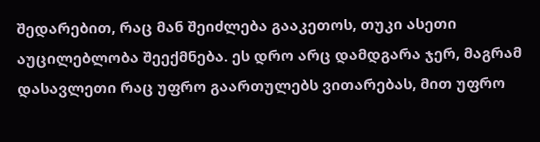შედარებით, რაც მან შეიძლება გააკეთოს, თუკი ასეთი აუცილებლობა შეექმნება. ეს დრო არც დამდგარა ჯერ, მაგრამ დასავლეთი რაც უფრო გაართულებს ვითარებას, მით უფრო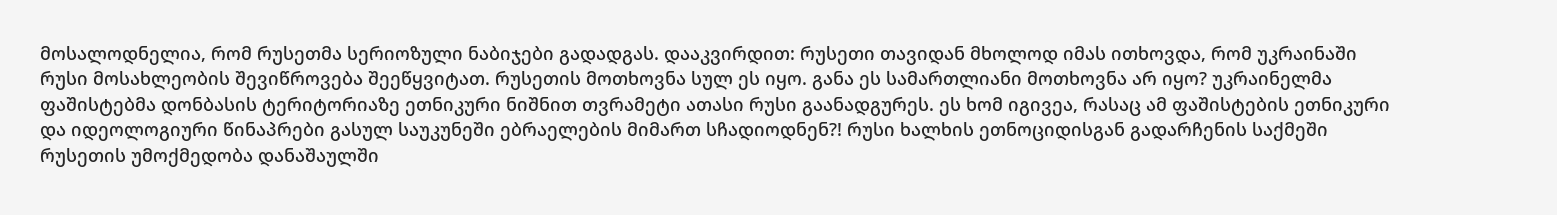მოსალოდნელია, რომ რუსეთმა სერიოზული ნაბიჯები გადადგას. დააკვირდით: რუსეთი თავიდან მხოლოდ იმას ითხოვდა, რომ უკრაინაში რუსი მოსახლეობის შევიწროვება შეეწყვიტათ. რუსეთის მოთხოვნა სულ ეს იყო. განა ეს სამართლიანი მოთხოვნა არ იყო? უკრაინელმა ფაშისტებმა დონბასის ტერიტორიაზე ეთნიკური ნიშნით თვრამეტი ათასი რუსი გაანადგურეს. ეს ხომ იგივეა, რასაც ამ ფაშისტების ეთნიკური და იდეოლოგიური წინაპრები გასულ საუკუნეში ებრაელების მიმართ სჩადიოდნენ?! რუსი ხალხის ეთნოციდისგან გადარჩენის საქმეში რუსეთის უმოქმედობა დანაშაულში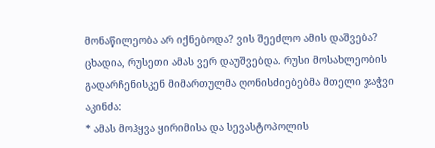მონაწილეობა არ იქნებოდა? ვის შეეძლო ამის დაშვება? ცხადია, რუსეთი ამას ვერ დაუშვებდა. რუსი მოსახლეობის გადარჩენისკენ მიმართულმა ღონისძიებებმა მთელი ჯაჭვი აკინძა:
* ამას მოჰყვა ყირიმისა და სევასტოპოლის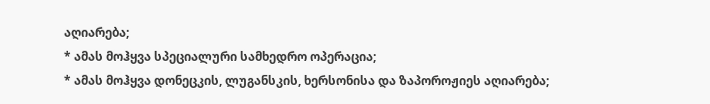აღიარება;
* ამას მოჰყვა სპეციალური სამხედრო ოპერაცია;
* ამას მოჰყვა დონეცკის, ლუგანსკის, ხერსონისა და ზაპოროჟიეს აღიარება;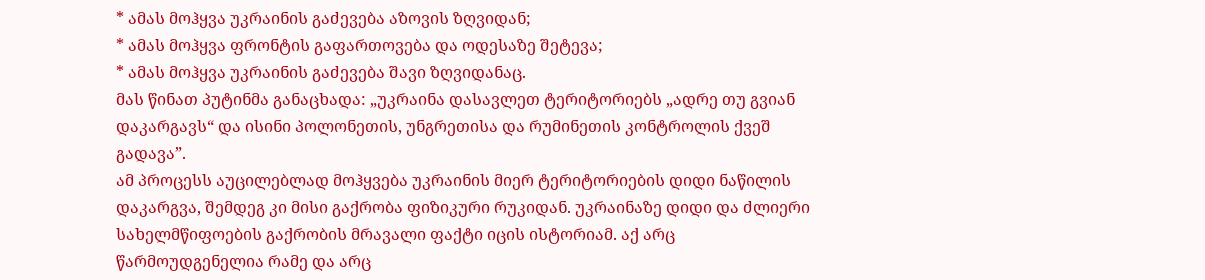* ამას მოჰყვა უკრაინის გაძევება აზოვის ზღვიდან;
* ამას მოჰყვა ფრონტის გაფართოვება და ოდესაზე შეტევა;
* ამას მოჰყვა უკრაინის გაძევება შავი ზღვიდანაც.
მას წინათ პუტინმა განაცხადა: „უკრაინა დასავლეთ ტერიტორიებს „ადრე თუ გვიან დაკარგავს“ და ისინი პოლონეთის, უნგრეთისა და რუმინეთის კონტროლის ქვეშ გადავა”.
ამ პროცესს აუცილებლად მოჰყვება უკრაინის მიერ ტერიტორიების დიდი ნაწილის დაკარგვა, შემდეგ კი მისი გაქრობა ფიზიკური რუკიდან. უკრაინაზე დიდი და ძლიერი სახელმწიფოების გაქრობის მრავალი ფაქტი იცის ისტორიამ. აქ არც წარმოუდგენელია რამე და არც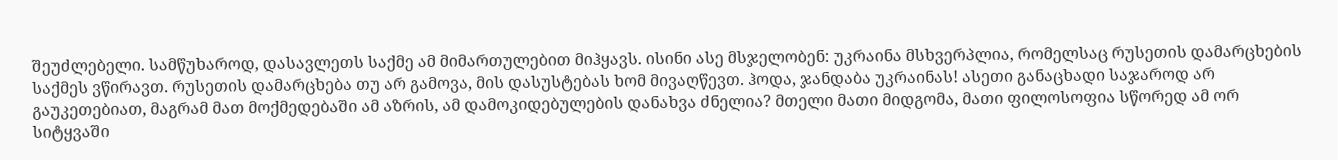შეუძლებელი. სამწუხაროდ, დასავლეთს საქმე ამ მიმართულებით მიჰყავს. ისინი ასე მსჯელობენ: უკრაინა მსხვერპლია, რომელსაც რუსეთის დამარცხების საქმეს ვწირავთ. რუსეთის დამარცხება თუ არ გამოვა, მის დასუსტებას ხომ მივაღწევთ. ჰოდა, ჯანდაბა უკრაინას! ასეთი განაცხადი საჯაროდ არ გაუკეთებიათ, მაგრამ მათ მოქმედებაში ამ აზრის, ამ დამოკიდებულების დანახვა ძნელია? მთელი მათი მიდგომა, მათი ფილოსოფია სწორედ ამ ორ სიტყვაში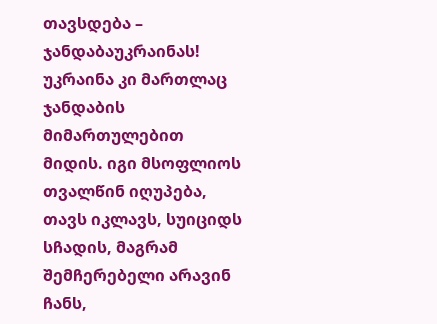თავსდება – ჯანდაბაუკრაინას! უკრაინა კი მართლაც ჯანდაბის მიმართულებით მიდის. იგი მსოფლიოს თვალწინ იღუპება, თავს იკლავს, სუიციდს სჩადის, მაგრამ შემჩერებელი არავინ ჩანს,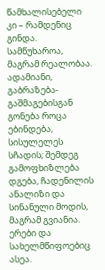წამხალისებელი კი – რამდენიც გინდა. სამწუხაროა, მაგრამ რეალობაა. ადამიანი, გაბრაზება-გაშმაგებისგან გონება როცა ებინდება, სისულელეს სჩადის; შემდეგ გამოფხიზლება დგება, ჩადენილის ანალიზი და სინანული მოდის, მაგრამ გვიანია. ერები და სახელმწიფოებიც ასეა.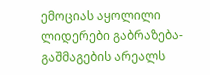ემოციას აყოლილი ლიდერები გაბრაზება-გაშმაგების არეალს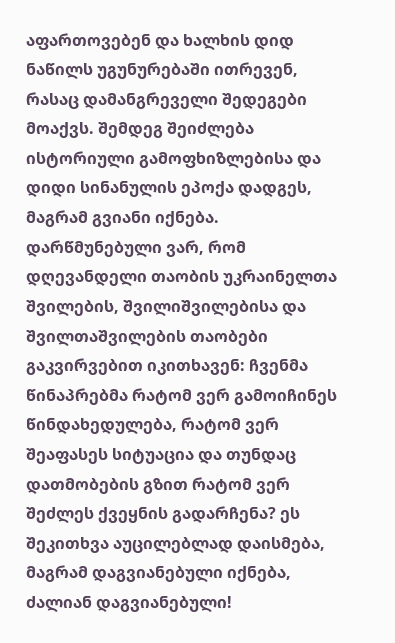აფართოვებენ და ხალხის დიდ ნაწილს უგუნურებაში ითრევენ, რასაც დამანგრეველი შედეგები მოაქვს. შემდეგ შეიძლება ისტორიული გამოფხიზლებისა და დიდი სინანულის ეპოქა დადგეს, მაგრამ გვიანი იქნება. დარწმუნებული ვარ, რომ დღევანდელი თაობის უკრაინელთა შვილების, შვილიშვილებისა და შვილთაშვილების თაობები გაკვირვებით იკითხავენ: ჩვენმა წინაპრებმა რატომ ვერ გამოიჩინეს წინდახედულება, რატომ ვერ შეაფასეს სიტუაცია და თუნდაც დათმობების გზით რატომ ვერ შეძლეს ქვეყნის გადარჩენა? ეს შეკითხვა აუცილებლად დაისმება, მაგრამ დაგვიანებული იქნება, ძალიან დაგვიანებული!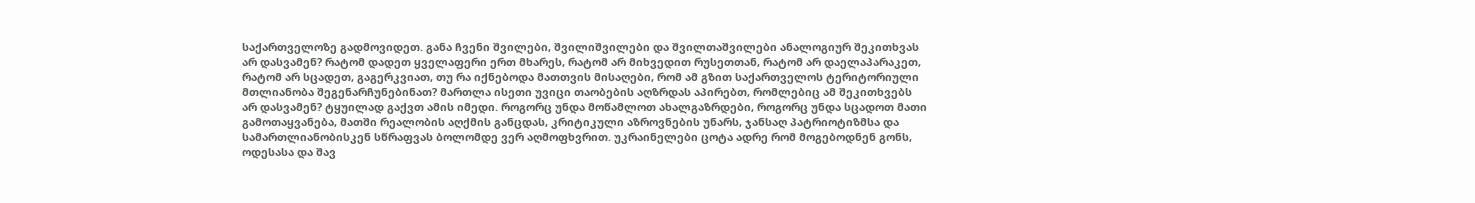საქართველოზე გადმოვიდეთ. განა ჩვენი შვილები, შვილიშვილები და შვილთაშვილები ანალოგიურ შეკითხვას არ დასვამენ? რატომ დადეთ ყველაფერი ერთ მხარეს, რატომ არ მიხვედით რუსეთთან, რატომ არ დაელაპარაკეთ, რატომ არ სცადეთ, გაგერკვიათ, თუ რა იქნებოდა მათთვის მისაღები, რომ ამ გზით საქართველოს ტერიტორიული მთლიანობა შეგენარჩუნებინათ? მართლა ისეთი უვიცი თაობების აღზრდას აპირებთ, რომლებიც ამ შეკითხვებს არ დასვამენ? ტყუილად გაქვთ ამის იმედი. როგორც უნდა მოწამლოთ ახალგაზრდები, როგორც უნდა სცადოთ მათი გამოთაყვანება, მათში რეალობის აღქმის განცდას, კრიტიკული აზროვნების უნარს, ჯანსაღ პატრიოტიზმსა და სამართლიანობისკენ სწრაფვას ბოლომდე ვერ აღმოფხვრით. უკრაინელები ცოტა ადრე რომ მოგებოდნენ გონს, ოდესასა და შავ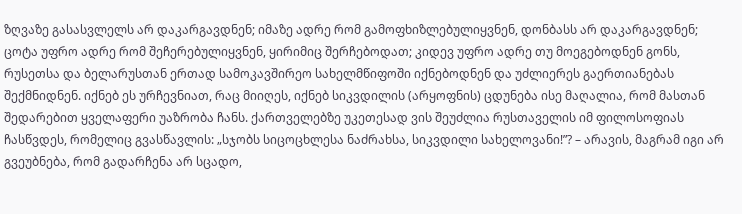ზღვაზე გასასვლელს არ დაკარგავდნენ; იმაზე ადრე რომ გამოფხიზლებულიყვნენ, დონბასს არ დაკარგავდნენ; ცოტა უფრო ადრე რომ შეჩერებულიყვნენ, ყირიმიც შერჩებოდათ; კიდევ უფრო ადრე თუ მოეგებოდნენ გონს, რუსეთსა და ბელარუსთან ერთად სამოკავშირეო სახელმწიფოში იქნებოდნენ და უძლიერეს გაერთიანებას შექმნიდნენ. იქნებ ეს ურჩევნიათ, რაც მიიღეს, იქნებ სიკვდილის (არყოფნის) ცდუნება ისე მაღალია, რომ მასთან შედარებით ყველაფერი უაზრობა ჩანს. ქართველებზე უკეთესად ვის შეუძლია რუსთაველის იმ ფილოსოფიას ჩასწვდეს, რომელიც გვასწავლის: „სჯობს სიცოცხლესა ნაძრახსა, სიკვდილი სახელოვანი!”? – არავის, მაგრამ იგი არ გვეუბნება, რომ გადარჩენა არ სცადო,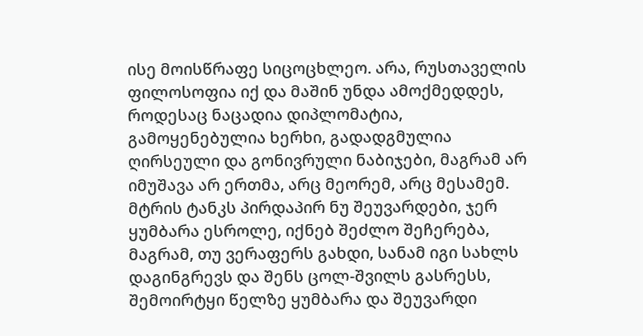ისე მოისწრაფე სიცოცხლეო. არა, რუსთაველის ფილოსოფია იქ და მაშინ უნდა ამოქმედდეს, როდესაც ნაცადია დიპლომატია, გამოყენებულია ხერხი, გადადგმულია ღირსეული და გონივრული ნაბიჯები, მაგრამ არ იმუშავა არ ერთმა, არც მეორემ, არც მესამემ. მტრის ტანკს პირდაპირ ნუ შეუვარდები, ჯერ ყუმბარა ესროლე, იქნებ შეძლო შეჩერება, მაგრამ, თუ ვერაფერს გახდი, სანამ იგი სახლს დაგინგრევს და შენს ცოლ-შვილს გასრესს, შემოირტყი წელზე ყუმბარა და შეუვარდი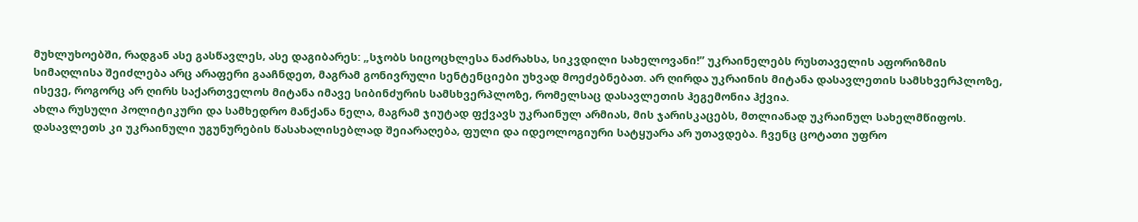მუხლუხოებში, რადგან ასე გასწავლეს, ასე დაგიბარეს: „სჯობს სიცოცხლესა ნაძრახსა, სიკვდილი სახელოვანი!” უკრაინელებს რუსთაველის აფორიზმის სიმაღლისა შეიძლება არც არაფერი გააჩნდეთ, მაგრამ გონივრული სენტენციები უხვად მოეძებნებათ. არ ღირდა უკრაინის მიტანა დასავლეთის სამსხვერპლოზე, ისევე, როგორც არ ღირს საქართველოს მიტანა იმავე სიბინძურის სამსხვერპლოზე, რომელსაც დასავლეთის ჰეგემონია ჰქვია.
ახლა რუსული პოლიტიკური და სამხედრო მანქანა ნელა, მაგრამ ჯიუტად ფქვავს უკრაინულ არმიას, მის ჯარისკაცებს, მთლიანად უკრაინულ სახელმწიფოს. დასავლეთს კი უკრაინული უგუნურების წასახალისებლად შეიარაღება, ფული და იდეოლოგიური სატყუარა არ უთავდება. ჩვენც ცოტათი უფრო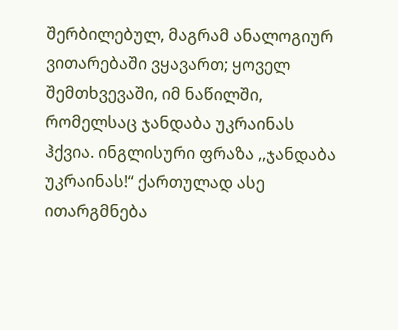შერბილებულ, მაგრამ ანალოგიურ ვითარებაში ვყავართ; ყოველ შემთხვევაში, იმ ნაწილში, რომელსაც ჯანდაბა უკრაინას ჰქვია. ინგლისური ფრაზა ,,ჯანდაბა უკრაინას!“ ქართულად ასე ითარგმნება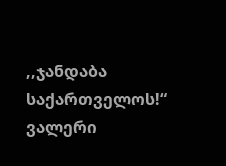,,ჯანდაბა საქართველოს!“
ვალერი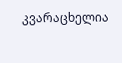კვარაცხელია